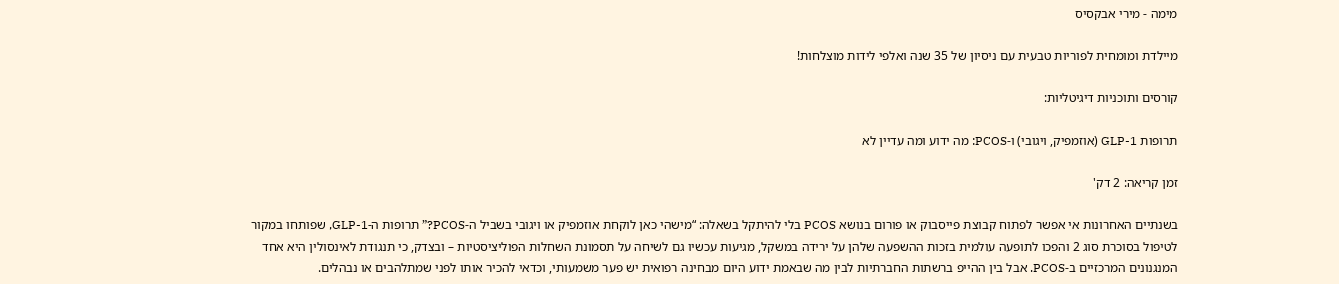מימה - מירי אבקסיס

מיילדת ומומחית לפוריות טבעית עם ניסיון של 35 שנה ואלפי לידות מוצלחות!

קורסים ותוכניות דיגיטליות:

תרופות GLP-1 (אוזמפיק, ויגובי) ו-PCOS: מה ידוע ומה עדיין לא

זמן קריאה: 2 דק'

בשנתיים האחרונות אי אפשר לפתוח קבוצת פייסבוק או פורום בנושא PCOS בלי להיתקל בשאלה: “מישהי כאן לוקחת אוזמפיק או ויגובי בשביל ה-PCOS?” תרופות ה-GLP-1, שפותחו במקור לטיפול בסוכרת סוג 2 והפכו לתופעה עולמית בזכות ההשפעה שלהן על ירידה במשקל, מגיעות עכשיו גם לשיחה על תסמונת השחלות הפוליציסטיות – ובצדק, כי תנגודת לאינסולין היא אחד המנגנונים המרכזיים ב-PCOS. אבל בין ההייפ ברשתות החברתיות לבין מה שבאמת ידוע היום מבחינה רפואית יש פער משמעותי, וכדאי להכיר אותו לפני שמתלהבים או נבהלים.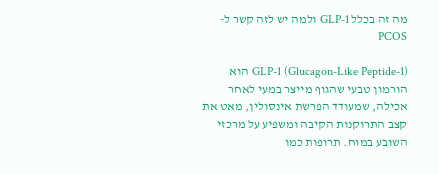מה זה בכלל GLP-1 ולמה יש לזה קשר ל-PCOS

GLP-1 (Glucagon-Like Peptide-1) הוא הורמון טבעי שהגוף מייצר במעי לאחר אכילה, שמעודד הפרשת אינסולין, מאט את קצב התרוקנות הקיבה ומשפיע על מרכזי השובע במוח. תרופות כמו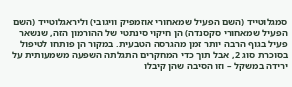סמגלוטייד (השם הפעיל שמאחורי אוזמפיק וויגובי) וליראגלוטייד (השם הפעיל שמאחורי סקסנדה) הן חיקוי סינתטי של ההורמון הזה, שנשאר פעיל בגוף הרבה יותר זמן מהגרסה הטבעית. במקור הן פותחו לטיפול בסוכרת סוג 2, אבל תוך כדי המחקרים התגלתה השפעה משמעותית על ירידה במשקל – וזו הסיבה שהן קיבלו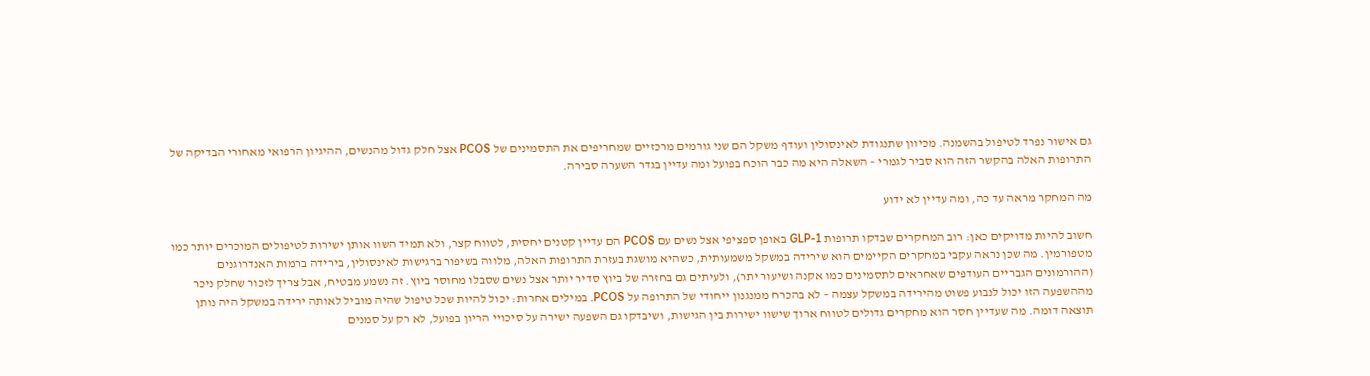גם אישור נפרד לטיפול בהשמנה. מכיוון שתנגודת לאינסולין ועודף משקל הם שני גורמים מרכזיים שמחריפים את התסמינים של PCOS אצל חלק גדול מהנשים, ההיגיון הרפואי מאחורי הבדיקה של התרופות האלה בהקשר הזה הוא סביר לגמרי – השאלה היא מה כבר הוכח בפועל ומה עדיין בגדר השערה סבירה.

מה המחקר מראה עד כה, ומה עדיין לא ידוע

חשוב להיות מדויקים כאן: רוב המחקרים שבדקו תרופות GLP-1 באופן ספציפי אצל נשים עם PCOS הם עדיין קטנים יחסית, לטווח קצר, ולא תמיד השוו אותן ישירות לטיפולים המוכרים יותר כמו מטפורמין. מה שכן נראה עקבי במחקרים הקיימים הוא שירידה במשקל משמעותית, כשהיא מושגת בעזרת התרופות האלה, מלווה בשיפור ברגישות לאינסולין, בירידה ברמות האנדרוגנים (ההורמונים הגבריים העודפים שאחראים לתסמינים כמו אקנה ושיעור יתר), ולעיתים גם בחזרה של ביוץ סדיר יותר אצל נשים שסבלו מחוסר ביוץ. זה נשמע מבטיח, אבל צריך לזכור שחלק ניכר מההשפעה הזו יכול לנבוע פשוט מהירידה במשקל עצמה – לא בהכרח ממנגנון ייחודי של התרופה על PCOS. במילים אחרות: יכול להיות שכל טיפול שהיה מוביל לאותה ירידה במשקל היה נותן תוצאה דומה. מה שעדיין חסר הוא מחקרים גדולים לטווח ארוך שישוו ישירות בין הגישות, ושיבדקו גם השפעה ישירה על סיכויי הריון בפועל, לא רק על סמנים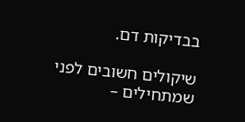בבדיקות דם.

שיקולים חשובים לפני שמתחילים –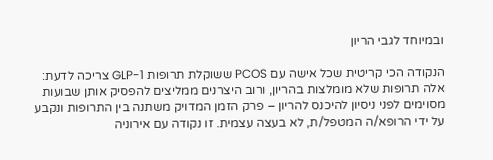ובמיוחד לגבי הריון

הנקודה הכי קריטית שכל אישה עם PCOS ששוקלת תרופות GLP-1 צריכה לדעת: אלה תרופות שלא מומלצות בהריון, ורוב היצרנים ממליצים להפסיק אותן שבועות מסוימים לפני ניסיון להיכנס להריון – פרק הזמן המדויק משתנה בין התרופות ונקבע על ידי הרופא/ה המטפל/ת, לא בעצה עצמית. זו נקודה עם אירוניה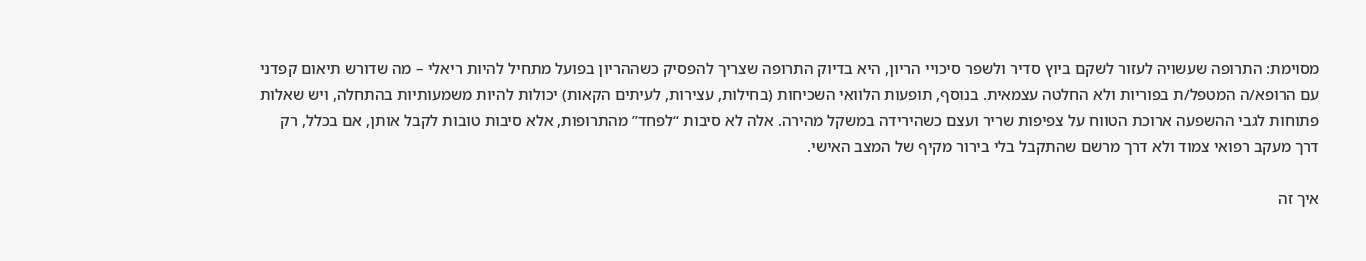מסוימת: התרופה שעשויה לעזור לשקם ביוץ סדיר ולשפר סיכויי הריון, היא בדיוק התרופה שצריך להפסיק כשההריון בפועל מתחיל להיות ריאלי – מה שדורש תיאום קפדני עם הרופא/ה המטפל/ת בפוריות ולא החלטה עצמאית. בנוסף, תופעות הלוואי השכיחות (בחילות, עצירות, לעיתים הקאות) יכולות להיות משמעותיות בהתחלה, ויש שאלות פתוחות לגבי ההשפעה ארוכת הטווח על צפיפות שריר ועצם כשהירידה במשקל מהירה. אלה לא סיבות “לפחד” מהתרופות, אלא סיבות טובות לקבל אותן, אם בכלל, רק דרך מעקב רפואי צמוד ולא דרך מרשם שהתקבל בלי בירור מקיף של המצב האישי.

איך זה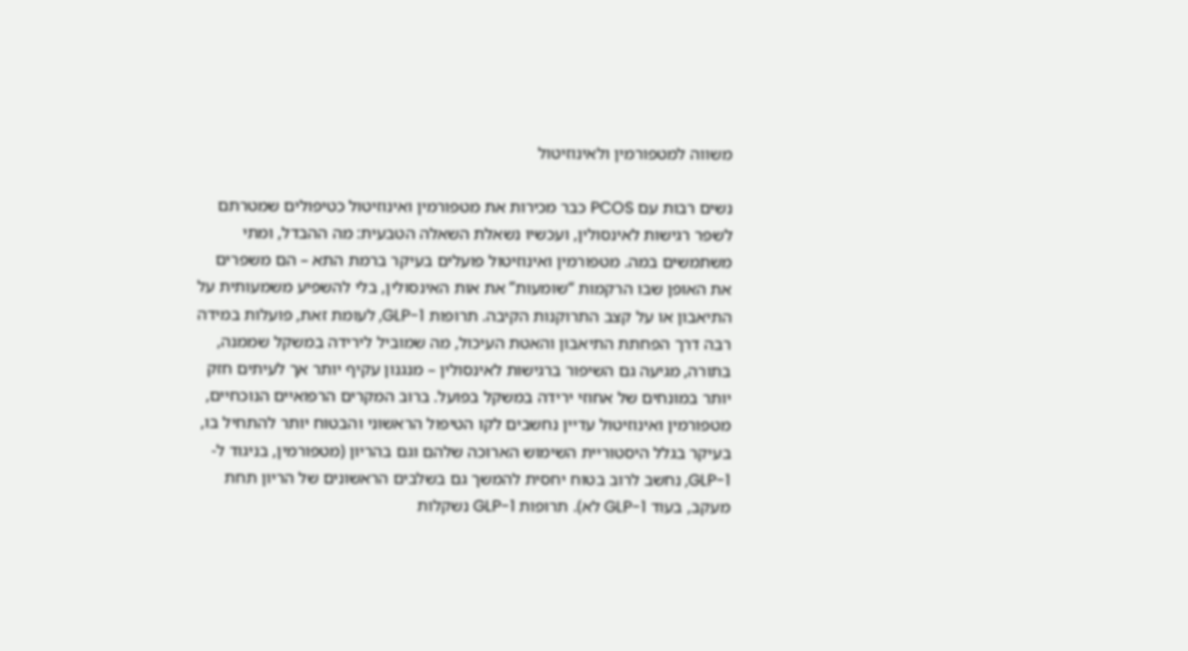משווה למטפורמין ולאינוזיטול

נשים רבות עם PCOS כבר מכירות את מטפורמין ואינוזיטול כטיפולים שמטרתם לשפר רגישות לאינסולין, ועכשיו נשאלת השאלה הטבעית: מה ההבדל, ומתי משתמשים במה. מטפורמין ואינוזיטול פועלים בעיקר ברמת התא – הם משפרים את האופן שבו הרקמות “שומעות” את אות האינסולין, בלי להשפיע משמעותית על התיאבון או על קצב התרוקנות הקיבה. תרופות GLP-1, לעומת זאת, פועלות במידה רבה דרך הפחתת התיאבון והאטת העיכול, מה שמוביל לירידה במשקל שממנה, בתורה, מגיעה גם השיפור ברגישות לאינסולין – מנגנון עקיף יותר אך לעיתים חזק יותר במונחים של אחוזי ירידה במשקל בפועל. ברוב המקרים הרפואיים הנוכחיים, מטפורמין ואינוזיטול עדיין נחשבים לקו הטיפול הראשוני והבטוח יותר להתחיל בו, בעיקר בגלל היסטוריית השימוש הארוכה שלהם וגם בהריון (מטפורמין, בניגוד ל-GLP-1, נחשב לרוב בטוח יחסית להמשך גם בשלבים הראשונים של הריון תחת מעקב, בעוד GLP-1 לא). תרופות GLP-1 נשקלות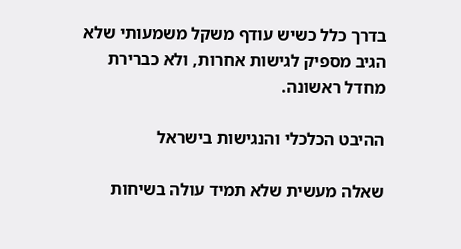בדרך כלל כשיש עודף משקל משמעותי שלא הגיב מספיק לגישות אחרות, ולא כברירת מחדל ראשונה.

ההיבט הכלכלי והנגישות בישראל

שאלה מעשית שלא תמיד עולה בשיחות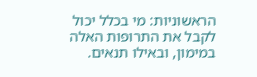הראשוניות: מי בכלל יכול לקבל את התרופות האלה במימון, ובאילו תנאים.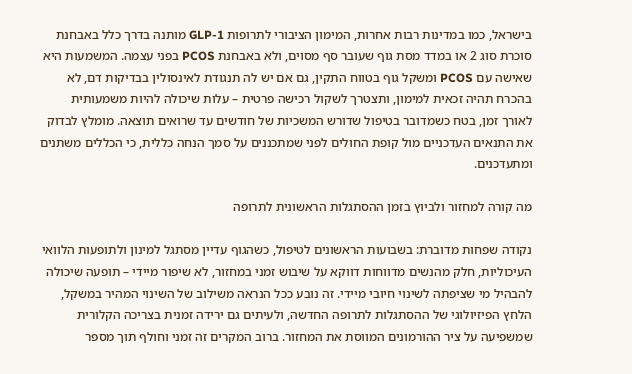בישראל, כמו במדינות רבות אחרות, המימון הציבורי לתרופות GLP-1 מותנה בדרך כלל באבחנת סוכרת סוג 2 או במדד מסת גוף שעובר סף מסוים, ולא באבחנת PCOS בפני עצמה. המשמעות היא שאישה עם PCOS ומשקל גוף בטווח התקין, גם אם יש לה תנגודת לאינסולין בבדיקות דם, לא בהכרח תהיה זכאית למימון, ותצטרך לשקול רכישה פרטית – עלות שיכולה להיות משמעותית לאורך זמן, בטח כשמדובר בטיפול שדורש המשכיות של חודשים עד שרואים תוצאה. מומלץ לבדוק את התנאים העדכניים מול קופת החולים לפני שמתכננים על סמך הנחה כללית, כי הכללים משתנים ומתעדכנים.

מה קורה למחזור ולביוץ בזמן ההסתגלות הראשונית לתרופה

נקודה שפחות מדוברת: בשבועות הראשונים לטיפול, כשהגוף עדיין מסתגל למינון ולתופעות הלוואי העיכוליות, חלק מהנשים מדווחות דווקא על שיבוש זמני במחזור, לא שיפור מיידי – תופעה שיכולה להבהיל מי שציפתה לשינוי חיובי מיידי. זה נובע ככל הנראה משילוב של השינוי המהיר במשקל, הלחץ הפיזיולוגי של ההסתגלות לתרופה החדשה, ולעיתים גם ירידה זמנית בצריכה הקלורית שמשפיעה על ציר ההורמונים המווסת את המחזור. ברוב המקרים זה זמני וחולף תוך מספר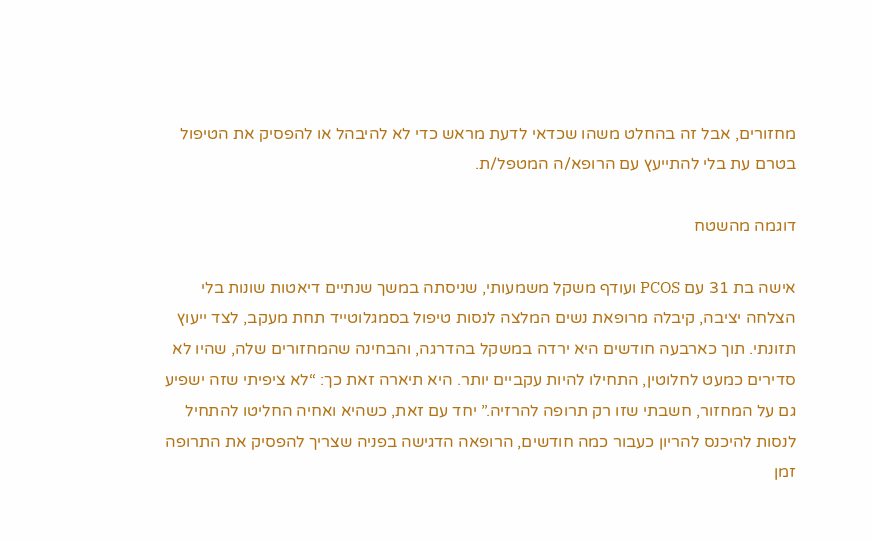מחזורים, אבל זה בהחלט משהו שכדאי לדעת מראש כדי לא להיבהל או להפסיק את הטיפול בטרם עת בלי להתייעץ עם הרופא/ה המטפל/ת.

דוגמה מהשטח

אישה בת 31 עם PCOS ועודף משקל משמעותי, שניסתה במשך שנתיים דיאטות שונות בלי הצלחה יציבה, קיבלה מרופאת נשים המלצה לנסות טיפול בסמגלוטייד תחת מעקב, לצד ייעוץ תזונתי. תוך כארבעה חודשים היא ירדה במשקל בהדרגה, והבחינה שהמחזורים שלה, שהיו לא סדירים כמעט לחלוטין, התחילו להיות עקביים יותר. היא תיארה זאת כך: “לא ציפיתי שזה ישפיע גם על המחזור, חשבתי שזו רק תרופה להרזיה.” יחד עם זאת, כשהיא ואחיה החליטו להתחיל לנסות להיכנס להריון כעבור כמה חודשים, הרופאה הדגישה בפניה שצריך להפסיק את התרופה זמן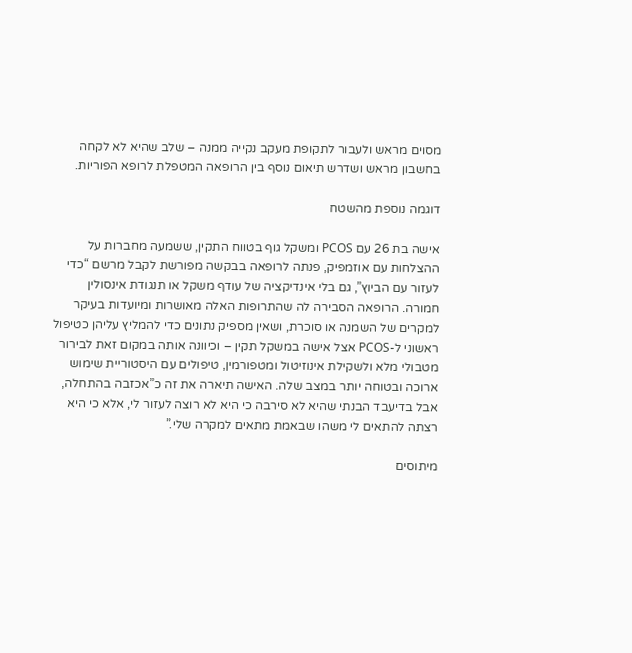מסוים מראש ולעבור לתקופת מעקב נקייה ממנה – שלב שהיא לא לקחה בחשבון מראש ושדרש תיאום נוסף בין הרופאה המטפלת לרופא הפוריות.

דוגמה נוספת מהשטח

אישה בת 26 עם PCOS ומשקל גוף בטווח התקין, ששמעה מחברות על ההצלחות עם אוזמפיק, פנתה לרופאה בבקשה מפורשת לקבל מרשם “כדי לעזור עם הביוץ”, גם בלי אינדיקציה של עודף משקל או תנגודת אינסולין חמורה. הרופאה הסבירה לה שהתרופות האלה מאושרות ומיועדות בעיקר למקרים של השמנה או סוכרת, ושאין מספיק נתונים כדי להמליץ עליהן כטיפול ראשוני ל-PCOS אצל אישה במשקל תקין – וכיוונה אותה במקום זאת לבירור מטבולי מלא ולשקילת אינוזיטול ומטפורמין, טיפולים עם היסטוריית שימוש ארוכה ובטוחה יותר במצב שלה. האישה תיארה את זה כ”אכזבה בהתחלה, אבל בדיעבד הבנתי שהיא לא סירבה כי היא לא רוצה לעזור לי, אלא כי היא רצתה להתאים לי משהו שבאמת מתאים למקרה שלי.”

מיתוסים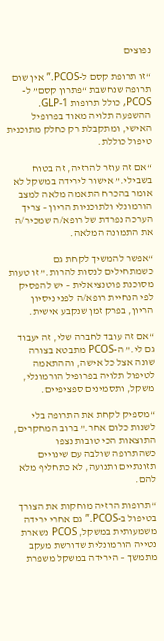נפוצים

“זו תרופת קסם ל-PCOS.” אין שום תרופה שנחשבת “פתרון קסם” ל-PCOS, כולל תרופות GLP-1. ההשפעה תלויה מאוד בפרופיל האישי, ומתקבלת רק כחלק מתוכנית טיפול כוללת.

“אם זה עוזר להרזיה, זה בטוח בשבילי.” אישור לירידה במשקל לא אומר בהכרח התאמה מלאה למצב הורמונלי ולתוכניות הריון – צריך הערכה נפרדת של רופא/ה שמכיר/ה את התמונה המלאה.

“אפשר להמשיך לקחת גם כשמתחילים לנסות להרות.” זו טעות מסוכנת פוטנציאלית – יש להפסיק לפי הנחיית רופא/ה לפני ניסיון הריון, בפרק זמן שנקבע אישית.

“אם זה עובד לחברה שלי, זה יעבוד גם לי.” ה-PCOS מתבטא בצורה שונה אצל כל אישה, וההתאמה לטיפול תלויה בפרופיל הורמונלי, משקל, ותסמינים ספציפיים.

“מספיק לקחת את התרופה בלי לשנות כלום אחר.” ברוב המחקרים, התוצאות הכי טובות נצפו כשהתרופה שולבה עם שינויים תזונתיים ותנועה, לא כתחליף מלא להם.

“תרופות הרזיה מוחקות את הצורך בטיפול ב-PCOS.” גם אחרי ירידה משמעותית במשקל, PCOS נשארת נטייה הורמונלית שדורשת מעקב מתמשך – הירידה במשקל משפרת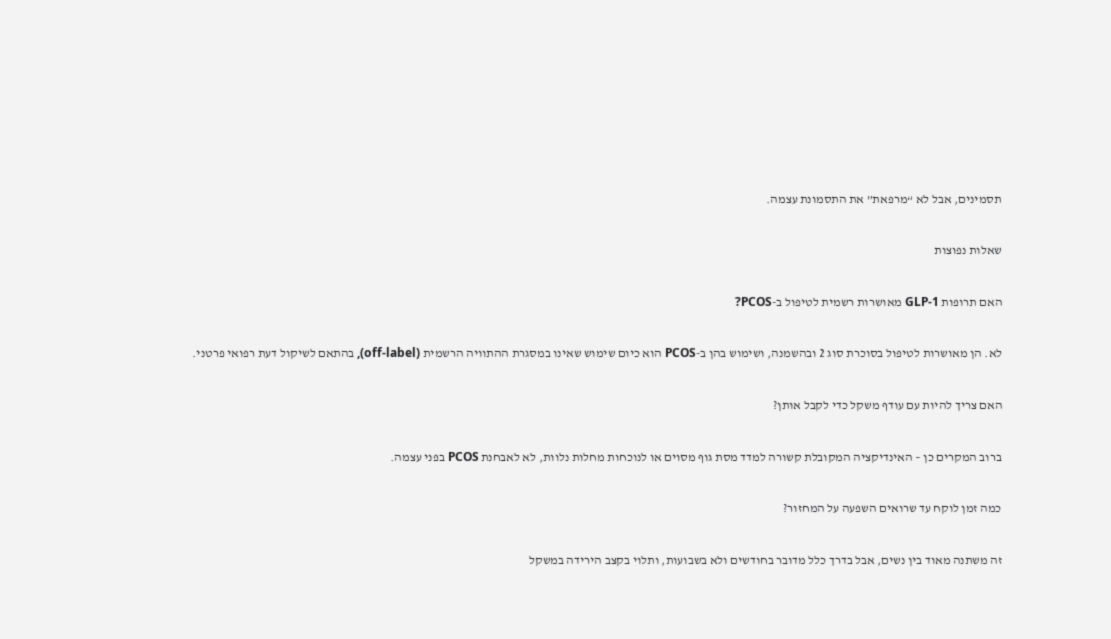תסמינים, אבל לא “מרפאת” את התסמונת עצמה.

שאלות נפוצות

האם תרופות GLP-1 מאושרות רשמית לטיפול ב-PCOS?

לא. הן מאושרות לטיפול בסוכרת סוג 2 ובהשמנה, ושימוש בהן ב-PCOS הוא כיום שימוש שאינו במסגרת ההתוויה הרשמית (off-label), בהתאם לשיקול דעת רפואי פרטני.

האם צריך להיות עם עודף משקל כדי לקבל אותן?

ברוב המקרים כן – האינדיקציה המקובלת קשורה למדד מסת גוף מסוים או לנוכחות מחלות נלוות, לא לאבחנת PCOS בפני עצמה.

כמה זמן לוקח עד שרואים השפעה על המחזור?

זה משתנה מאוד בין נשים, אבל בדרך כלל מדובר בחודשים ולא בשבועות, ותלוי בקצב הירידה במשקל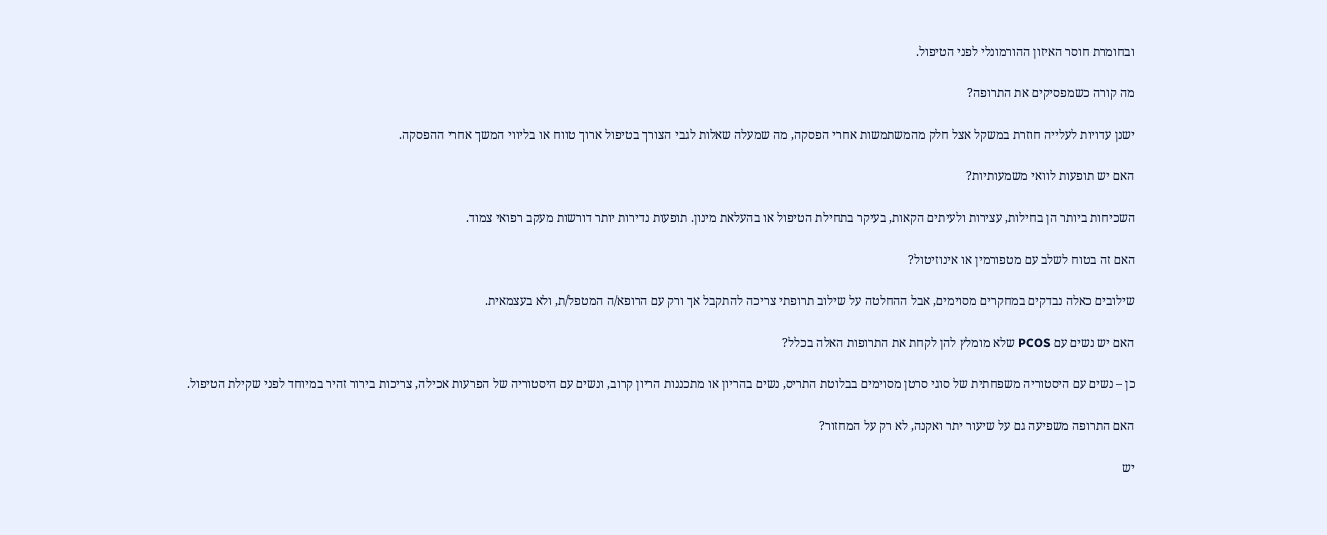ובחומרת חוסר האיזון ההורמונלי לפני הטיפול.

מה קורה כשמפסיקים את התרופה?

ישנן עדויות לעלייה חוזרת במשקל אצל חלק מהמשתמשות אחרי הפסקה, מה שמעלה שאלות לגבי הצורך בטיפול ארוך טווח או בליווי המשך אחרי ההפסקה.

האם יש תופעות לוואי משמעותיות?

השכיחות ביותר הן בחילות, עצירות ולעיתים הקאות, בעיקר בתחילת הטיפול או בהעלאת מינון. תופעות נדירות יותר דורשות מעקב רפואי צמוד.

האם זה בטוח לשלב עם מטפורמין או אינוזיטול?

שילובים כאלה נבדקים במחקרים מסוימים, אבל ההחלטה על שילוב תרופתי צריכה להתקבל אך ורק עם הרופא/ה המטפל/ת, ולא בעצמאית.

האם יש נשים עם PCOS שלא מומלץ להן לקחת את התרופות האלה בכלל?

כן – נשים עם היסטוריה משפחתית של סוגי סרטן מסוימים בבלוטת התריס, נשים בהריון או מתכננות הריון קרוב, ונשים עם היסטוריה של הפרעות אכילה, צריכות בירור זהיר במיוחד לפני שקילת הטיפול.

האם התרופה משפיעה גם על שיעור יתר ואקנה, לא רק על המחזור?

יש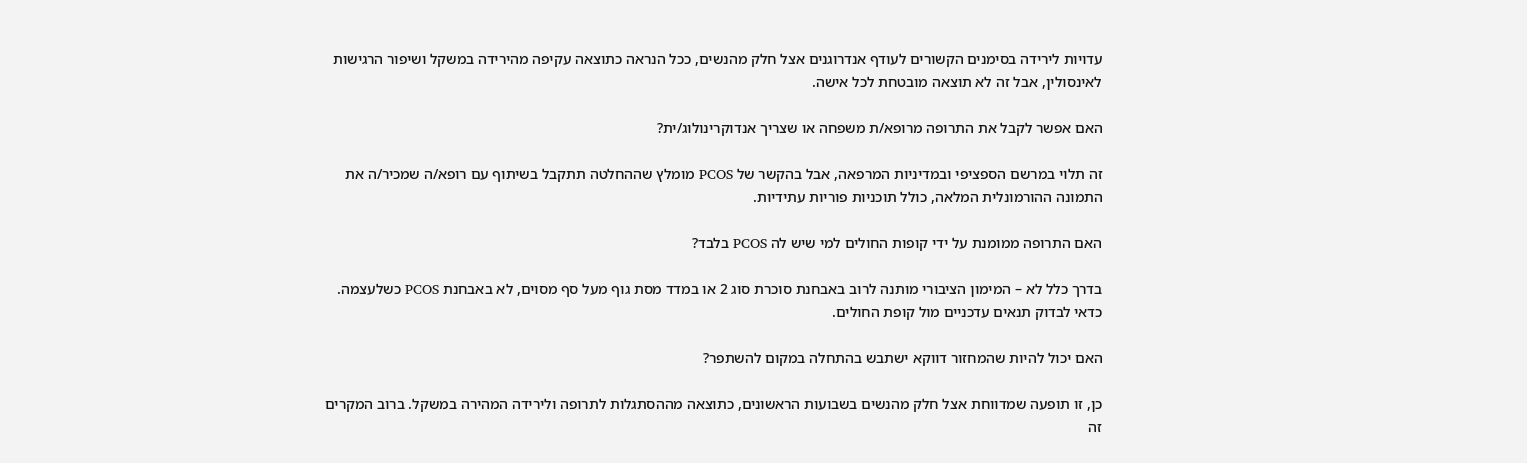עדויות לירידה בסימנים הקשורים לעודף אנדרוגנים אצל חלק מהנשים, ככל הנראה כתוצאה עקיפה מהירידה במשקל ושיפור הרגישות לאינסולין, אבל זה לא תוצאה מובטחת לכל אישה.

האם אפשר לקבל את התרופה מרופא/ת משפחה או שצריך אנדוקרינולוג/ית?

זה תלוי במרשם הספציפי ובמדיניות המרפאה, אבל בהקשר של PCOS מומלץ שההחלטה תתקבל בשיתוף עם רופא/ה שמכיר/ה את התמונה ההורמונלית המלאה, כולל תוכניות פוריות עתידיות.

האם התרופה ממומנת על ידי קופות החולים למי שיש לה PCOS בלבד?

בדרך כלל לא – המימון הציבורי מותנה לרוב באבחנת סוכרת סוג 2 או במדד מסת גוף מעל סף מסוים, לא באבחנת PCOS כשלעצמה. כדאי לבדוק תנאים עדכניים מול קופת החולים.

האם יכול להיות שהמחזור דווקא ישתבש בהתחלה במקום להשתפר?

כן, זו תופעה שמדווחת אצל חלק מהנשים בשבועות הראשונים, כתוצאה מההסתגלות לתרופה ולירידה המהירה במשקל. ברוב המקרים זה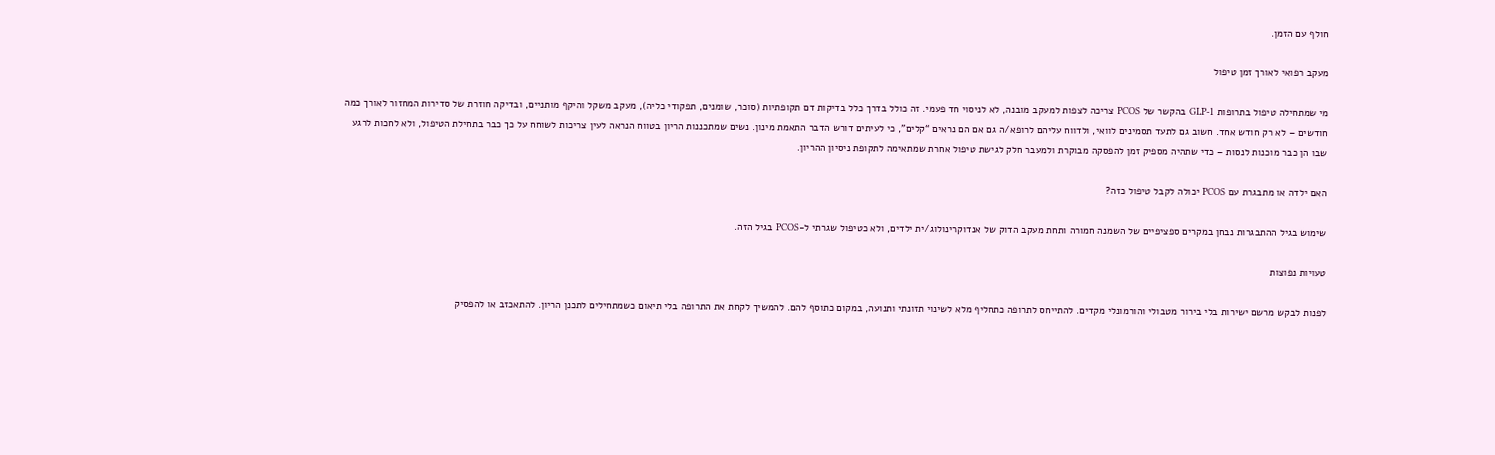חולף עם הזמן.

מעקב רפואי לאורך זמן טיפול

מי שמתחילה טיפול בתרופות GLP-1 בהקשר של PCOS צריכה לצפות למעקב מובנה, לא לניסוי חד פעמי. זה כולל בדרך כלל בדיקות דם תקופתיות (סוכר, שומנים, תפקודי כליה), מעקב משקל והיקף מותניים, ובדיקה חוזרת של סדירות המחזור לאורך כמה חודשים – לא רק חודש אחד. חשוב גם לתעד תסמינים לוואי, ולדווח עליהם לרופא/ה גם אם הם נראים “קלים”, כי לעיתים דורש הדבר התאמת מינון. נשים שמתכננות הריון בטווח הנראה לעין צריכות לשוחח על כך כבר בתחילת הטיפול, ולא לחכות לרגע שבו הן כבר מוכנות לנסות – כדי שתהיה מספיק זמן להפסקה מבוקרת ולמעבר חלק לגישת טיפול אחרת שמתאימה לתקופת ניסיון ההריון.

האם ילדה או מתבגרת עם PCOS יכולה לקבל טיפול כזה?

שימוש בגיל ההתבגרות נבחן במקרים ספציפיים של השמנה חמורה ותחת מעקב הדוק של אנדוקרינולוג/ית ילדים, ולא כטיפול שגרתי ל-PCOS בגיל הזה.

טעויות נפוצות

לפנות לבקש מרשם ישירות בלי בירור מטבולי והורמונלי מקדים. להתייחס לתרופה כתחליף מלא לשינוי תזונתי ותנועה, במקום כתוסף להם. להמשיך לקחת את התרופה בלי תיאום כשמתחילים לתכנן הריון. להתאכזב או להפסיק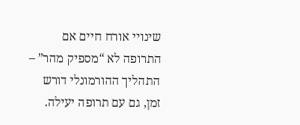שינויי אורח חיים אם התרופה לא “מספיק מהר” – התהליך ההורמונלי דורש זמן, גם עם תרופה יעילה.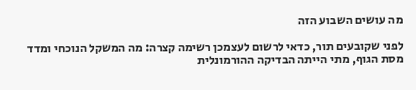מה עושים השבוע הזה

לפני שקובעים תור, כדאי לרשום לעצמכן רשימה קצרה: מה המשקל הנוכחי ומדד מסת הגוף, מתי הייתה הבדיקה ההורמונלית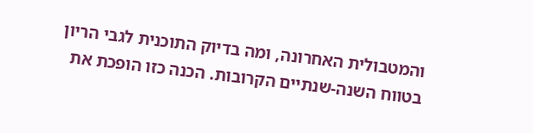והמטבולית האחרונה, ומה בדיוק התוכנית לגבי הריון בטווח השנה-שנתיים הקרובות. הכנה כזו הופכת את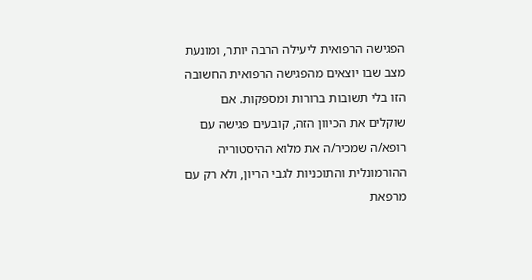הפגישה הרפואית ליעילה הרבה יותר, ומונעת מצב שבו יוצאים מהפגישה הרפואית החשובה הזו בלי תשובות ברורות ומספקות. אם שוקלים את הכיוון הזה, קובעים פגישה עם רופא/ה שמכיר/ה את מלוא ההיסטוריה ההורמונלית והתוכניות לגבי הריון, ולא רק עם מרפאת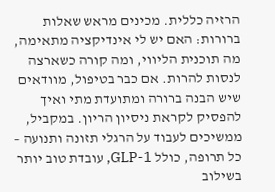הרזיה כללית. מכינים מראש שאלות ברורות: האם יש לי אינדיקציה מתאימה, מה תוכנית הליווי, ומה קורה כשארצה לנסות להרות. אם כבר בטיפול, מוודאים שיש הבנה ברורה ומתועדת מתי ואיך להפסיק לקראת ניסיון הריון. במקביל, ממשיכים לעבוד על הרגלי תזונה ותנועה – כל תרופה, כולל GLP-1, עובדת טוב יותר בשילוב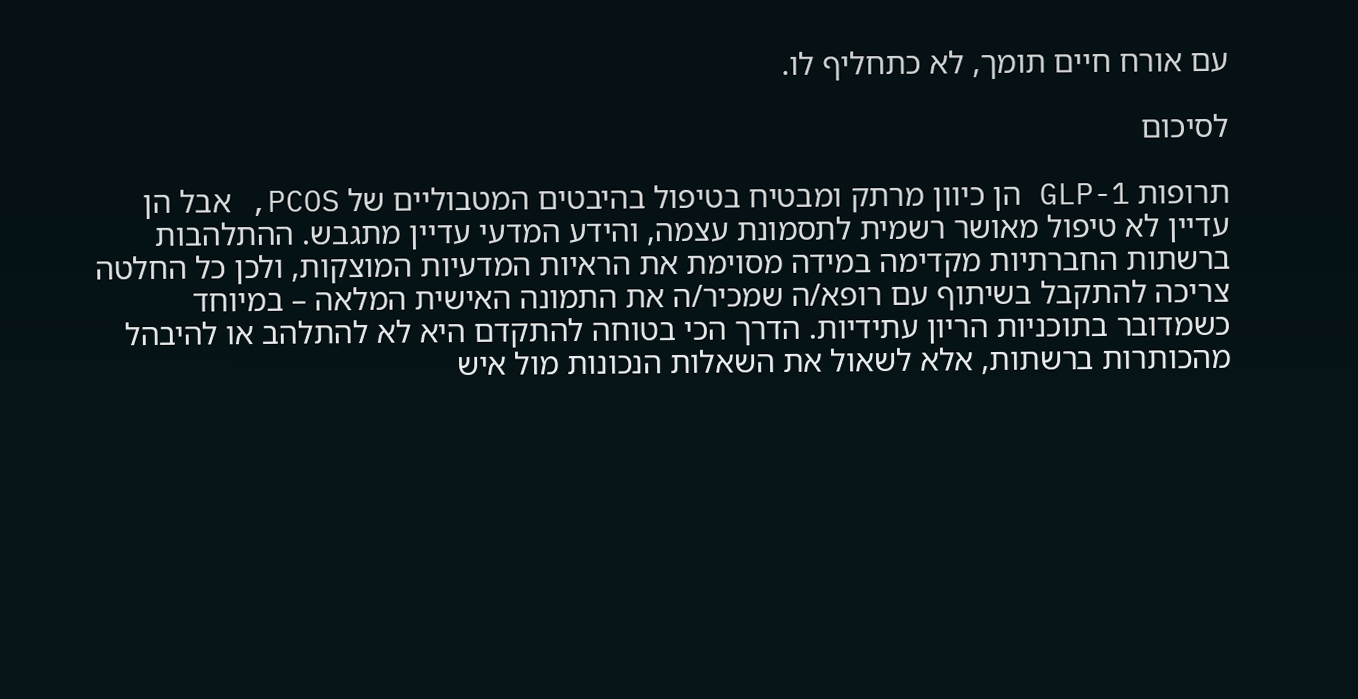עם אורח חיים תומך, לא כתחליף לו.

לסיכום

תרופות GLP-1 הן כיוון מרתק ומבטיח בטיפול בהיבטים המטבוליים של PCOS, אבל הן עדיין לא טיפול מאושר רשמית לתסמונת עצמה, והידע המדעי עדיין מתגבש. ההתלהבות ברשתות החברתיות מקדימה במידה מסוימת את הראיות המדעיות המוצקות, ולכן כל החלטה צריכה להתקבל בשיתוף עם רופא/ה שמכיר/ה את התמונה האישית המלאה – במיוחד כשמדובר בתוכניות הריון עתידיות. הדרך הכי בטוחה להתקדם היא לא להתלהב או להיבהל מהכותרות ברשתות, אלא לשאול את השאלות הנכונות מול איש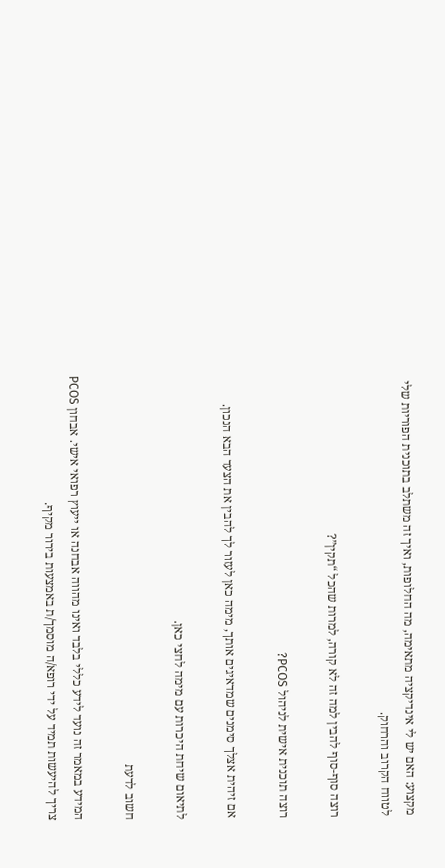מקצוע: האם יש לי אינדיקציה מתאימה, מה החלופות, ואיך זה משתלב בתוכנית הפוריות שלי לטווח הקרוב והרחוק.

רוצה סוף-סוף להבין למה זה לא קורה, למרות שהכל “תקין”?

רוצה תוכנית אישית לניהול PCOS?

אם זיהית אצלך סימנים שמדאיגים אותך, מימה כאן לעזור לך להבין את הצעד הבא הנכון.

לתיאום שיחת היכרות עם מימה לחצי כאן.

חשוב לדעת

המידע במאמר זה נועד לידע כללי בלבד ואינו מהווה אבחנה או ייעוץ רפואי אישי. אבחון PCOS צריך להיעשות תמיד על ידי רופא/ה מוסמך/ת באמצעות בירור מקיף.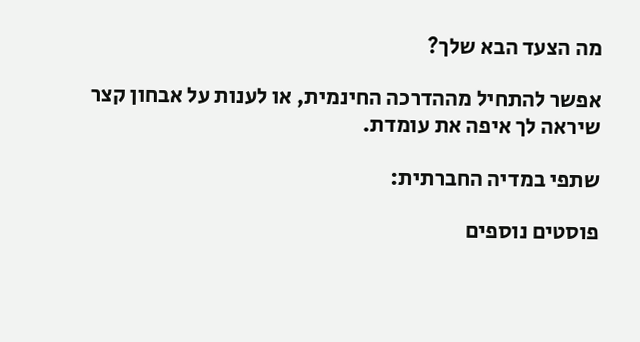מה הצעד הבא שלך?

אפשר להתחיל מההדרכה החינמית, או לענות על אבחון קצר שיראה לך איפה את עומדת.

שתפי במדיה החברתית:

פוסטים נוספים